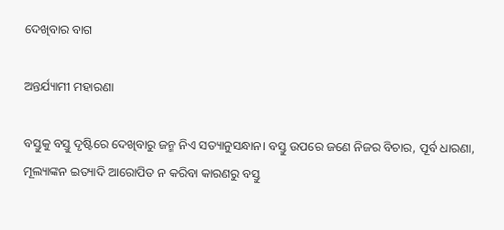ଦେଖିବାର ବାଗ

ଅନ୍ତର୍ଯ୍ୟାମୀ ମହାରଣା

ବସ୍ତୁକୁ ବସ୍ତୁ ଦୃଷ୍ଟିରେ ଦେଖିବାରୁ ଜନ୍ମ ନିଏ ସତ୍ୟାନୁସନ୍ଧାନ। ବସ୍ତୁ ଉପରେ ଜଣେ ନିଜର ବିଚାର, ପୂର୍ବ ଧାରଣା, ମୂଲ୍ୟାଙ୍କନ ଇତ୍ୟାଦି ଆରୋପିତ ନ କରିବା କାରଣରୁ ବସ୍ତୁ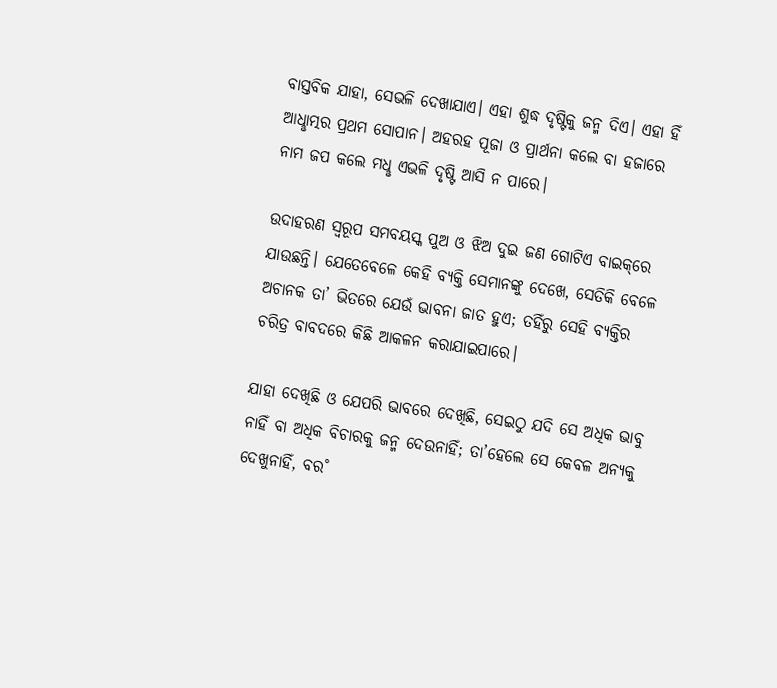ବାସ୍ତବିକ ଯାହା, ସେଭଳି ଦେଖାଯାଏ। ଏହା ଶୁଦ୍ଧ ଦୃଷ୍ଟିକୁ ଜନ୍ମ ଦିଏ। ଏହା ହିଁ ଆଧୢାତ୍ମର ପ୍ରଥମ ସୋପାନ। ଅହରହ ପୂଜା ଓ ପ୍ରାର୍ଥନା କଲେ ବା ହଜାରେ ନାମ ଜପ କଲେ ମଧୢ ଏଭଳି ଦୃଷ୍ଟି ଆସି ନ ପାରେ।

ଉଦାହରଣ ସ୍ବରୂପ ସମବୟସ୍କ ପୁଅ ଓ ଝିଅ ଦୁଇ ଜଣ ଗୋଟିଏ ବାଇକ୍‌ରେ ଯାଉଛନ୍ତି। ଯେତେବେଳେ କେହି ବ୍ୟକ୍ତି ସେମାନଙ୍କୁ ଦେଖେ, ସେତିକି ବେଳେ ଅଚାନକ ତା’ ଭିତରେ ଯେଉଁ ଭାବନା ଜାତ ହୁଏ; ତହିଁରୁ ସେହି ବ୍ୟକ୍ତିର ଚରିତ୍ର ବାବଦରେ କିଛି ଆକଳନ କରାଯାଇପାରେ।

ଯାହା ଦେଖିଛି ଓ ଯେପରି ଭାବରେ ଦେଖିଛି, ସେଇଠୁ ଯଦି ସେ ଅଧିକ ଭାବୁ ନାହିଁ ବା ଅଧିକ ବିଚାରକୁ ଜନ୍ମ ଦେଉନାହିଁ; ତା’ହେଲେ ସେ କେବଳ ଅନ୍ୟକୁ ଦେଖୁନାହିଁ, ବର˚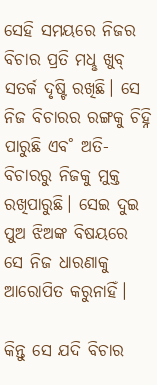ସେହି ସମୟରେ ନିଜର ବିଚାର ପ୍ରତି ମଧୢ ଖୁବ୍‌ ସତର୍କ ଦୃଷ୍ଟି ରଖିଛି। ସେ ନିଜ ବିଚାରର ରଙ୍ଗକୁ ଚିହ୍ନି ପାରୁଛି ଏବ˚ ଅତି-ବିଚାରରୁ ନିଜକୁ ମୁକ୍ତ ରଖିପାରୁଛି। ସେଇ ଦୁଇ ପୁଅ ଝିଅଙ୍କ ବିଷୟରେ ସେ ନିଜ ଧାରଣାକୁ ଆରୋପିତ କରୁନାହିଁ।

କିନ୍ତୁ ସେ ଯଦି ବିଚାର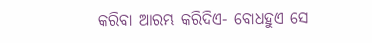କରିବା ଆରମ୍ଭ କରିଦିଏ- ବୋଧହୁଏ ସେ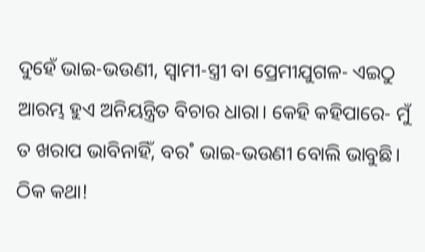ଦୁହେଁ ଭାଇ-ଭଉଣୀ, ସ୍ବାମୀ-ସ୍ତ୍ରୀ ବା ପ୍ରେମୀଯୁଗଳ- ଏଇଠୁ ଆରମ୍ଭ ହୁଏ ଅନିୟନ୍ତ୍ରିତ ବିଚାର ଧାରା। କେହି କହିପାରେ- ମୁଁ ତ ଖରାପ ଭାବିନାହିଁ, ବର˚ ଭାଇ-ଭଉଣୀ ବୋଲି ଭାବୁଛି। ଠିକ କଥା!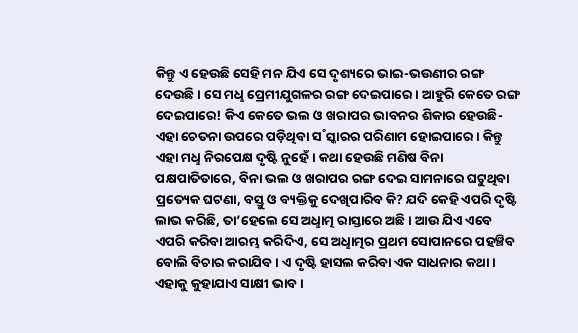କିନ୍ତୁ ଏ ହେଉଛି ସେହି ମନ ଯିଏ ସେ ଦୃଶ୍ୟରେ ଭାଇ-ଭଉଣୀର ରଙ୍ଗ ଦେଉଛି। ସେ ମଧୢ ପ୍ରେମୀଯୁଗଳର ରଙ୍ଗ ଦେଇପାରେ। ଆହୁରି କେତେ ରଙ୍ଗ ଦେଇପାରେ! କିଏ କେତେ ଭଲ ଓ ଖରାପର ଭାବନର ଶିକାର ହେଉଛି- ଏହା ଚେତନା ଉପରେ ପଡ଼ିଥିବା ସ˚ସ୍କାରର ପରିଣାମ ହୋଇପାରେ। କିନ୍ତୁ ଏହା ମଧୢ ନିରପେକ୍ଷ ଦୃଷ୍ଟି ନୁହେଁ। କଥା ହେଉଛି ମଣିଷ ବିନା ପକ୍ଷପାତିତାରେ, ବିନା ଭଲ ଓ ଖରାପର ରଙ୍ଗ ଦେଇ ସାମନାରେ ଘଟୁଥିବା ପ୍ରତ୍ୟେକ ଘଟଣା, ବସ୍ତୁ ଓ ବ୍ୟକ୍ତିକୁ ଦେଖିପାରିବ କି? ଯଦି କେହି ଏପରି ଦୃଷ୍ଟି ଲାଭ କରିଛି, ତା’ହେଲେ ସେ ଅଧୢାତ୍ମ ରାସ୍ତାରେ ଅଛି। ଆଉ ଯିଏ ଏବେ ଏପରି କରିବା ଆରମ୍ଭ କରିଦିଏ, ସେ ଅଧୢାତ୍ମର ପ୍ରଥମ ସୋପାନରେ ପହଞ୍ଚିବ ବୋଲି ବିଚାର କରାଯିବ। ଏ ଦୃଷ୍ଟି ହାସଲ କରିବା ଏକ ସାଧନାର କଥା। ଏହାକୁ କୁହାଯାଏ ସାକ୍ଷୀ ଭାବ।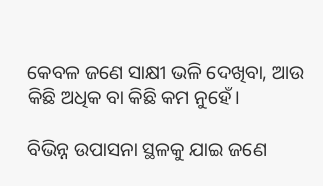କେବଳ ଜଣେ ସାକ୍ଷୀ ଭଳି ଦେଖିବା, ଆଉ କିଛି ଅଧିକ ବା କିଛି କମ ନୁହେଁ।

ବିଭିନ୍ନ ଉପାସନା ସ୍ଥଳକୁ ଯାଇ ଜଣେ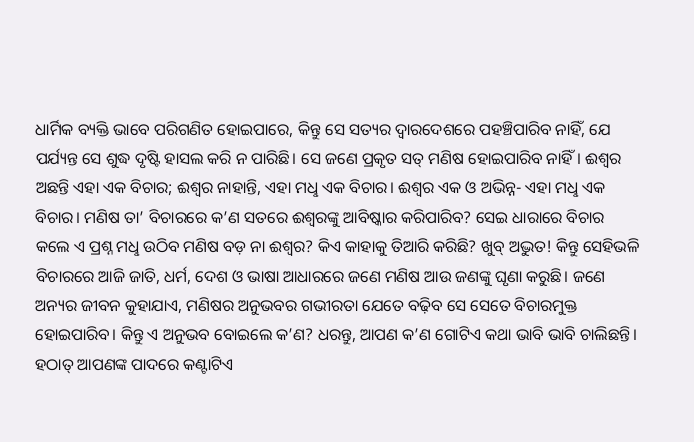ଧାର୍ମିକ ବ୍ୟକ୍ତି ଭାବେ ପରିଗଣିତ ହୋଇପାରେ, କିନ୍ତୁ ସେ ସତ୍ୟର ଦ୍ବାରଦେଶରେ ପହଞ୍ଚିପାରିବ ନାହିଁ, ଯେ ପର୍ଯ୍ୟନ୍ତ ସେ ଶୁଦ୍ଧ ଦୃଷ୍ଟି ହାସଲ କରି ନ ପାରିଛି। ସେ ଜଣେ ପ୍ରକୃତ ସତ୍‌ ମଣିଷ ହୋଇପାରିବ ନାହିଁ। ଈଶ୍ବର ଅଛନ୍ତି ଏହା ଏକ ବିଚାର; ଈଶ୍ବର ନାହାନ୍ତି, ଏହା ମଧୢ ଏକ ବିଚାର। ଈଶ୍ବର ଏକ ଓ ଅଭିନ୍ନ- ଏହା ମଧୢ ଏକ ବିଚାର। ମଣିଷ ତା’ ବିଚାରରେ କ’ଣ ସତରେ ଈଶ୍ବରଙ୍କୁ ଆବିଷ୍କାର କରିପାରିବ? ସେଇ ଧାରାରେ ବିଚାର କଲେ ଏ ପ୍ରଶ୍ନ ମଧୢ ଉଠିବ ମଣିଷ ବଡ଼ ନା ଈଶ୍ବର? କିଏ କାହାକୁ ତିଆରି କରିଛି? ଖୁବ୍‌ ଅଦ୍ଭୁତ! କିନ୍ତୁ ସେହିଭଳି ବିଚାରରେ ଆଜି ଜାତି, ଧର୍ମ, ଦେଶ ଓ ଭାଷା ଆଧାରରେ ଜଣେ ମଣିଷ ଆଉ ଜଣଙ୍କୁ ଘୃଣା କରୁଛି। ଜଣେ ଅନ୍ୟର ଜୀବନ କୁହାଯାଏ, ମଣିଷର ଅନୁଭବର ଗଭୀରତା ଯେତେ ବଢ଼ିବ ସେ ସେତେ ବିଚାରମୁକ୍ତ ହୋଇପାରିବ। କିନ୍ତୁ ଏ ଅନୁଭବ ବୋଇଲେ କ’ଣ? ଧରନ୍ତୁ, ଆପଣ କ’ଣ ଗୋଟିଏ କଥା ଭାବି ଭାବି ଚାଲିଛନ୍ତି। ହଠାତ୍‌ ଆପଣଙ୍କ ପାଦରେ କଣ୍ଟାଟିଏ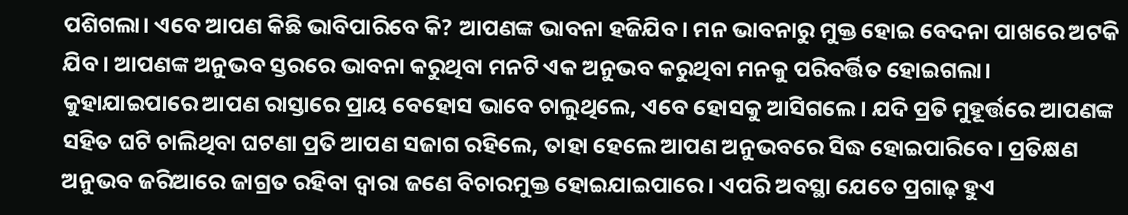ପଶିଗଲା। ଏବେ ଆପଣ କିଛି ଭାବିପାରିବେ କି? ଆପଣଙ୍କ ଭାବନା ହଜିଯିବ। ମନ ଭାବନାରୁ ମୁକ୍ତ ହୋଇ ବେଦନା ପାଖରେ ଅଟକି ଯିବ। ଆପଣଙ୍କ ଅନୁଭବ ସ୍ତରରେ ଭାବନା କରୁଥିବା ମନଟି ଏକ ଅନୁଭବ କରୁଥିବା ମନକୁ ପରିବର୍ତ୍ତିତ ହୋଇଗଲା। କୁହାଯାଇପାରେ ଆପଣ ରାସ୍ତାରେ ପ୍ରାୟ ବେହୋସ ଭାବେ ଚାଲୁଥିଲେ, ଏବେ ହୋସକୁ ଆସିଗଲେ। ଯଦି ପ୍ରତି ମୁହୂର୍ତ୍ତରେ ଆପଣଙ୍କ ସହିତ ଘଟି ଚାଲିଥିବା ଘଟଣା ପ୍ରତି ଆପଣ ସଜାଗ ରହିଲେ, ତାହା ହେଲେ ଆପଣ ଅନୁଭବରେ ସିଦ୍ଧ ହୋଇପାରିବେ। ପ୍ରତିକ୍ଷଣ ଅନୁଭବ ଜରିଆରେ ଜାଗ୍ରତ ରହିବା ଦ୍ବାରା ଜଣେ ବିଚାରମୁକ୍ତ ହୋଇଯାଇପାରେ। ଏପରି ଅବସ୍ଥା ଯେତେ ପ୍ରଗାଢ଼ ହୁଏ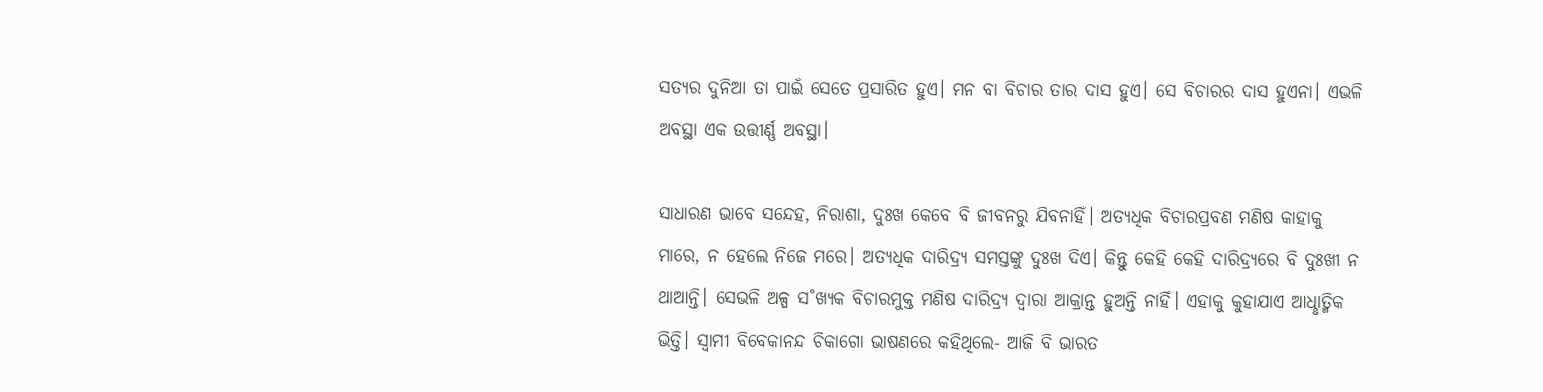ସତ୍ୟର ଦୁନିଆ ତା ପାଇଁ ସେତେ ପ୍ରସାରିତ ହୁଏ। ମନ ବା ବିଚାର ତାର ଦାସ ହୁଏ। ସେ ବିଚାରର ଦାସ ହୁଏନା। ଏଭଳି ଅବସ୍ଥା ଏକ ଉତ୍ତୀର୍ଣ୍ଣ ଅବସ୍ଥା।

ସାଧାରଣ ଭାବେ ସନ୍ଦେହ, ନିରାଶା, ଦୁଃଖ କେବେ ବି ଜୀବନରୁ ଯିବନାହିଁ। ଅତ୍ୟଧିକ ବିଚାରପ୍ରବଣ ମଣିଷ କାହାକୁ ମାରେ, ନ ହେଲେ ନିଜେ ମରେ। ଅତ୍ୟଧିକ ଦାରିଦ୍ର୍ୟ ସମସ୍ତଙ୍କୁ ଦୁଃଖ ଦିଏ। କିନ୍ତୁ କେହି କେହି ଦାରିଦ୍ର୍ୟରେ ବି ଦୁଃଖୀ ନ ଥାଆନ୍ତି। ସେଭଳି ଅଳ୍ପ ସ˚ଖ୍ୟକ ବିଚାରମୁକ୍ତ ମଣିଷ ଦାରିଦ୍ର୍ୟ ଦ୍ବାରା ଆକ୍ରାନ୍ତ ହୁଅନ୍ତି ନାହିଁ। ଏହାକୁ କୁହାଯାଏ ଆଧୢାତ୍ମିକ ଭିତ୍ତି। ସ୍ବାମୀ ବିବେକାନନ୍ଦ ଚିକାଗୋ ଭାଷଣରେ କହିଥିଲେ- ଆଜି ବି ଭାରତ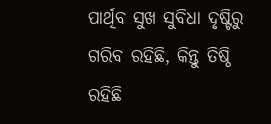ପାର୍ଥିବ ସୁଖ ସୁବିଧା ଦୃଷ୍ଟିରୁ ଗରିବ ରହିଛି, କିନ୍ତୁ ତିଷ୍ଠି ରହିଛି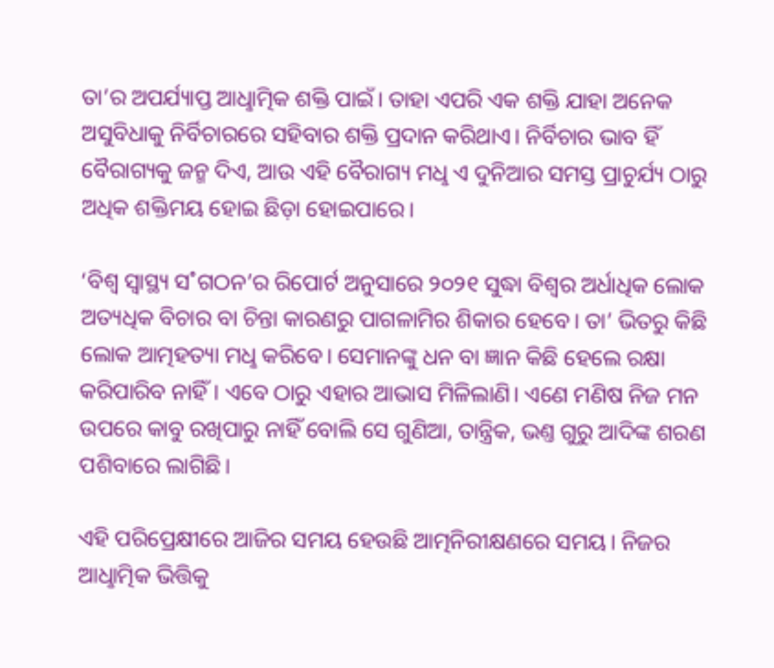ତା’ର ଅପର୍ଯ୍ୟାପ୍ତ ଆଧୢାତ୍ମିକ ଶକ୍ତି ପାଇଁ। ତାହା ଏପରି ଏକ ଶକ୍ତି ଯାହା ଅନେକ ଅସୁବିଧାକୁ ନିର୍ବିଚାରରେ ସହିବାର ଶକ୍ତି ପ୍ରଦାନ କରିଥାଏ। ନିର୍ବିଚାର ଭାବ ହିଁ ବୈରାଗ୍ୟକୁ ଜନ୍ମ ଦିଏ, ଆଉ ଏହି ବୈରାଗ୍ୟ ମଧୢ ଏ ଦୁନିଆର ସମସ୍ତ ପ୍ରାଚୁର୍ଯ୍ୟ ଠାରୁ ଅଧିକ ଶକ୍ତିମୟ ହୋଇ ଛିଡ଼ା ହୋଇପାରେ।

‘ବିଶ୍ବ ସ୍ବାସ୍ଥ୍ୟ ସ˚ଗଠନ’ର ରିପୋର୍ଟ ଅନୁସାରେ ୨୦୨୧ ସୁଦ୍ଧା ବିଶ୍ବର ଅର୍ଧାଧିକ ଲୋକ ଅତ୍ୟଧିକ ବିଚାର ବା ଚିନ୍ତା କାରଣରୁ ପାଗଳାମିର ଶିକାର ହେବେ। ତା’ ଭିତରୁ କିଛି ଲୋକ ଆତ୍ମହତ୍ୟା ମଧୢ କରିବେ। ସେମାନଙ୍କୁ ଧନ ବା ଜ୍ଞାନ କିଛି ହେଲେ ରକ୍ଷା କରିପାରିବ ନାହିଁ। ଏବେ ଠାରୁ ଏହାର ଆଭାସ ମିଳିଲାଣି। ଏଣେ ମଣିଷ ନିଜ ମନ ଉପରେ କାବୁ ରଖିପାରୁ ନାହିଁ ବୋଲି ସେ ଗୁଣିଆ, ତାନ୍ତ୍ରିକ, ଭଣ୍ତ ଗୁରୁ ଆଦିଙ୍କ ଶରଣ ପଶିବାରେ ଲାଗିଛି।

ଏହି ପରିପ୍ରେକ୍ଷୀରେ ଆଜିର ସମୟ ହେଉଛି ଆତ୍ମନିରୀକ୍ଷଣରେ ସମୟ। ନିଜର ଆଧୢାତ୍ମିକ ଭିତ୍ତିକୁ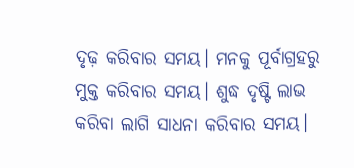ଦୃଢ଼ କରିବାର ସମୟ। ମନକୁ ପୂର୍ବାଗ୍ରହରୁ ମୁକ୍ତ କରିବାର ସମୟ। ଶୁଦ୍ଧ ଦୃଷ୍ଟି ଲାଭ କରିବା ଲାଗି ସାଧନା କରିବାର ସମୟ।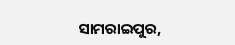ସାମରାଇପୁର,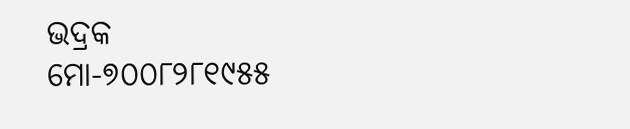ଭଦ୍ରକ
ମୋ-୭୦୦୮୨୮୧୯୫୫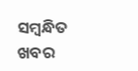ସମ୍ବନ୍ଧିତ ଖବର